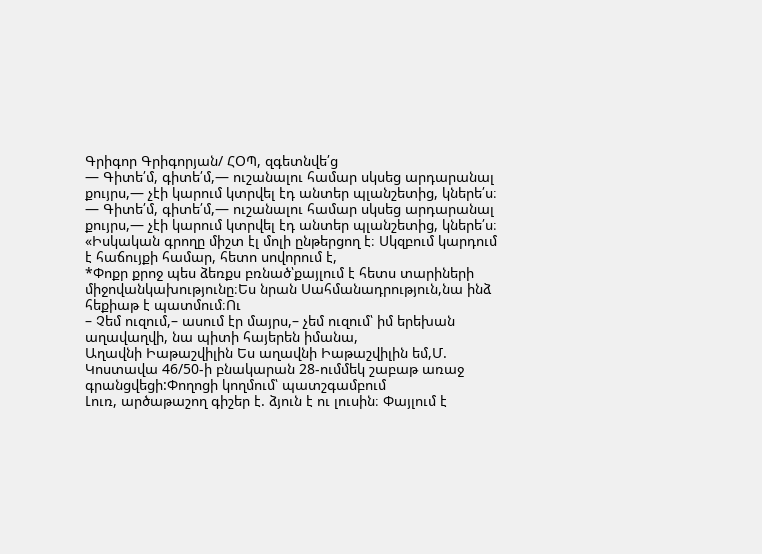Գրիգոր Գրիգորյան/ ՀՕՊ, զգետնվե՛ց
— Գիտե՛մ, գիտե՛մ,— ուշանալու համար սկսեց արդարանալ քույրս,— չէի կարում կտրվել էդ անտեր պլանշետից, կներե՛ս։
— Գիտե՛մ, գիտե՛մ,— ուշանալու համար սկսեց արդարանալ քույրս,— չէի կարում կտրվել էդ անտեր պլանշետից, կներե՛ս։
«Իսկական գրողը միշտ էլ մոլի ընթերցող է։ Սկզբում կարդում է հաճույքի համար, հետո սովորում է,
*Փոքր քրոջ պես ձեռքս բռնած՝քայլում է հետս տարիների միջովանկախությունը։Ես նրան Սահմանադրություն,նա ինձ հեքիաթ է պատմում։Ու
– Չեմ ուզում,– ասում էր մայրս,– չեմ ուզում՝ իմ երեխան աղավաղվի, նա պիտի հայերեն իմանա,
Աղավնի Իաթաշվիլին Ես աղավնի Իաթաշվիլին եմ,Մ. Կոստավա 46/50-ի բնակարան 28-ումմեկ շաբաթ առաջ գրանցվեցի:Փողոցի կողմում՝ պատշգամբում
Լուռ, արծաթաշող գիշեր է. ձյուն է ու լուսին։ Փայլում է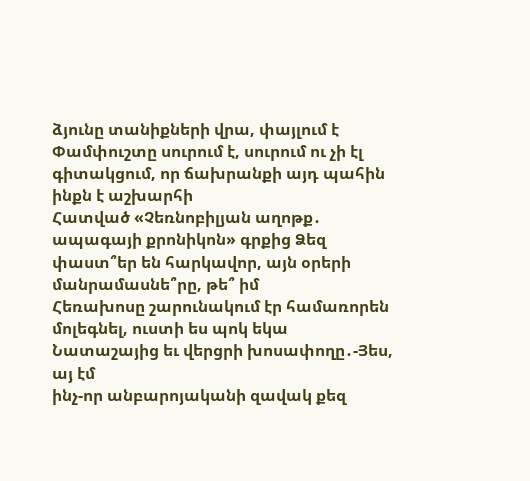ձյունը տանիքների վրա, փայլում է
Փամփուշտը սուրում է, սուրում ու չի էլ գիտակցում, որ ճախրանքի այդ պահին ինքն է աշխարհի
Հատված «Չեռնոբիլյան աղոթք․ ապագայի քրոնիկոն» գրքից Ձեզ փաստ՞եր են հարկավոր, այն օրերի մանրամասնե՞րը, թե՞ իմ
Հեռախոսը շարունակում էր համառորեն մոլեգնել, ուստի ես պոկ եկա Նատաշայից եւ վերցրի խոսափողը․-Յես, այ էմ
ինչ-որ անբարոյականի զավակ քեզ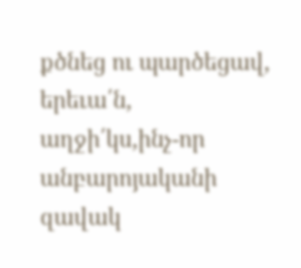քծնեց ու պարծեցավ, երեւա՛ն, աղջի՛կս,ինչ-որ անբարոյականի զավակ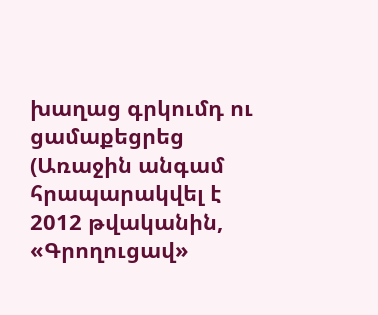խաղաց գրկումդ ու ցամաքեցրեց
(Առաջին անգամ հրապարակվել է 2012 թվականին, «Գրողուցավ»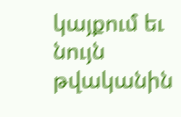կայքում եւ նույն թվականին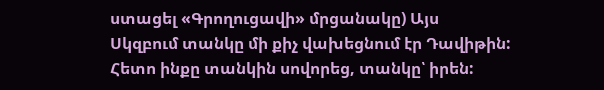ստացել «Գրողուցավի» մրցանակը) Այս
Սկզբում տանկը մի քիչ վախեցնում էր Դավիթին: Հետո ինքը տանկին սովորեց, տանկը՝ իրեն: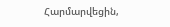Հարմարվեցին,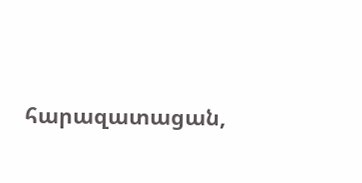հարազատացան,